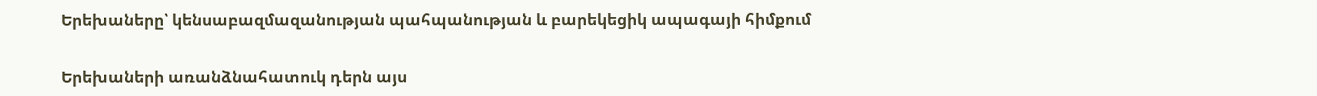Երեխաները՝ կենսաբազմազանության պահպանության և բարեկեցիկ ապագայի հիմքում

Երեխաների առանձնահատուկ դերն այս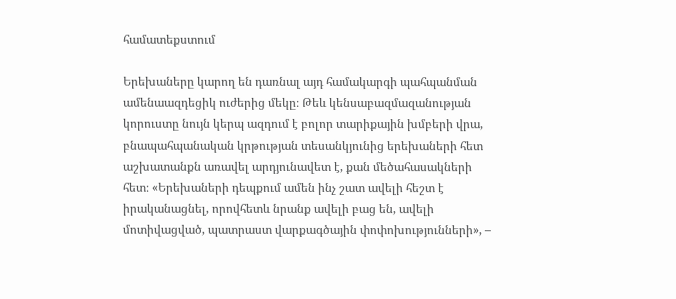համատեքստում

Երեխաները կարող են դառնալ այդ համակարգի պահպանման ամենաազդեցիկ ուժերից մեկը։ Թեև կենսաբազմազանության կորուստը նույն կերպ ազդում է բոլոր տարիքային խմբերի վրա, բնապահպանական կրթության տեսանկյունից երեխաների հետ աշխատանքն առավել արդյունավետ է, քան մեծահասակների հետ։ «Երեխաների դեպքում ամեն ինչ շատ ավելի հեշտ է իրականացնել, որովհետև նրանք ավելի բաց են, ավելի մոտիվացված, պատրաստ վարքագծային փոփոխությունների», –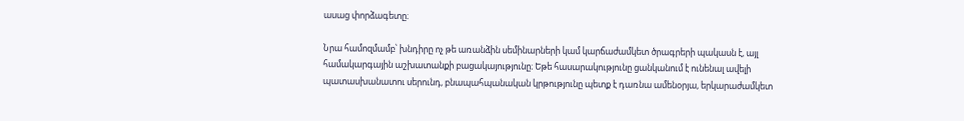ասաց փորձագետը։

Նրա համոզմամբ՝ խնդիրը ոչ թե առանձին սեմինարների կամ կարճաժամկետ ծրագրերի պակասն է, այլ համակարգային աշխատանքի բացակայությունը։ Եթե հասարակությունը ցանկանում է ունենալ ավելի պատասխանատու սերունդ, բնապահպանական կրթությունը պետք է դառնա ամենօրյա, երկարաժամկետ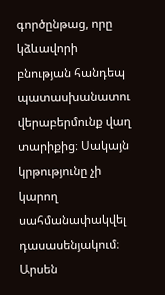գործընթաց, որը կձևավորի բնության հանդեպ պատասխանատու վերաբերմունք վաղ տարիքից։ Սակայն կրթությունը չի կարող սահմանափակվել դասասենյակում։ Արսեն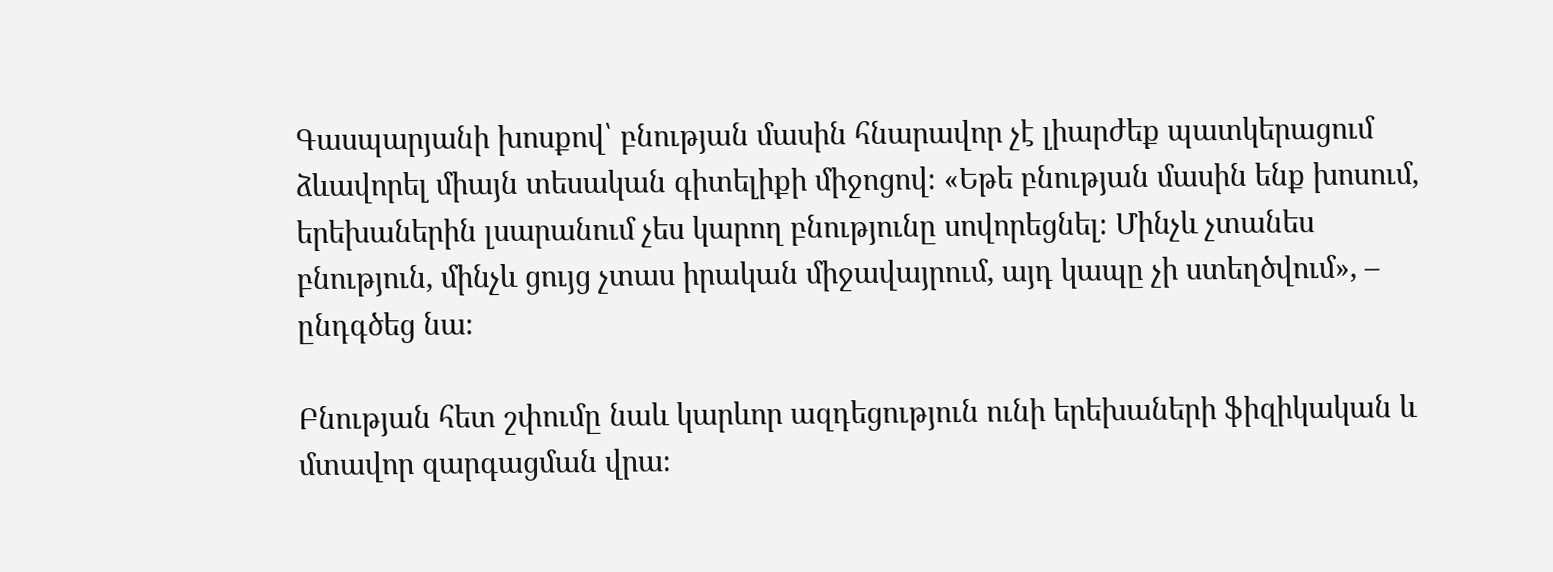Գասպարյանի խոսքով՝ բնության մասին հնարավոր չէ լիարժեք պատկերացում ձևավորել միայն տեսական գիտելիքի միջոցով։ «Եթե բնության մասին ենք խոսում, երեխաներին լսարանում չես կարող բնությունը սովորեցնել։ Մինչև չտանես բնություն, մինչև ցույց չտաս իրական միջավայրում, այդ կապը չի ստեղծվում», – ընդգծեց նա։

Բնության հետ շփումը նաև կարևոր ազդեցություն ունի երեխաների ֆիզիկական և մտավոր զարգացման վրա։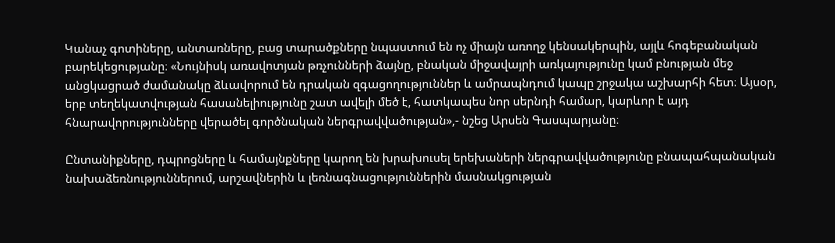Կանաչ գոտիները, անտառները, բաց տարածքները նպաստում են ոչ միայն առողջ կենսակերպին, այլև հոգեբանական բարեկեցությանը։ «Նույնիսկ առավոտյան թռչունների ձայնը, բնական միջավայրի առկայությունը կամ բնության մեջ անցկացրած ժամանակը ձևավորում են դրական զգացողություններ և ամրապնդում կապը շրջակա աշխարհի հետ։ Այսօր, երբ տեղեկատվության հասանելիությունը շատ ավելի մեծ է, հատկապես նոր սերնդի համար, կարևոր է այդ հնարավորությունները վերածել գործնական ներգրավվածության»,- նշեց Արսեն Գասպարյանը։

Ընտանիքները, դպրոցները և համայնքները կարող են խրախուսել երեխաների ներգրավվածությունը բնապահպանական նախաձեռնություններում, արշավներին և լեռնագնացություններին մասնակցության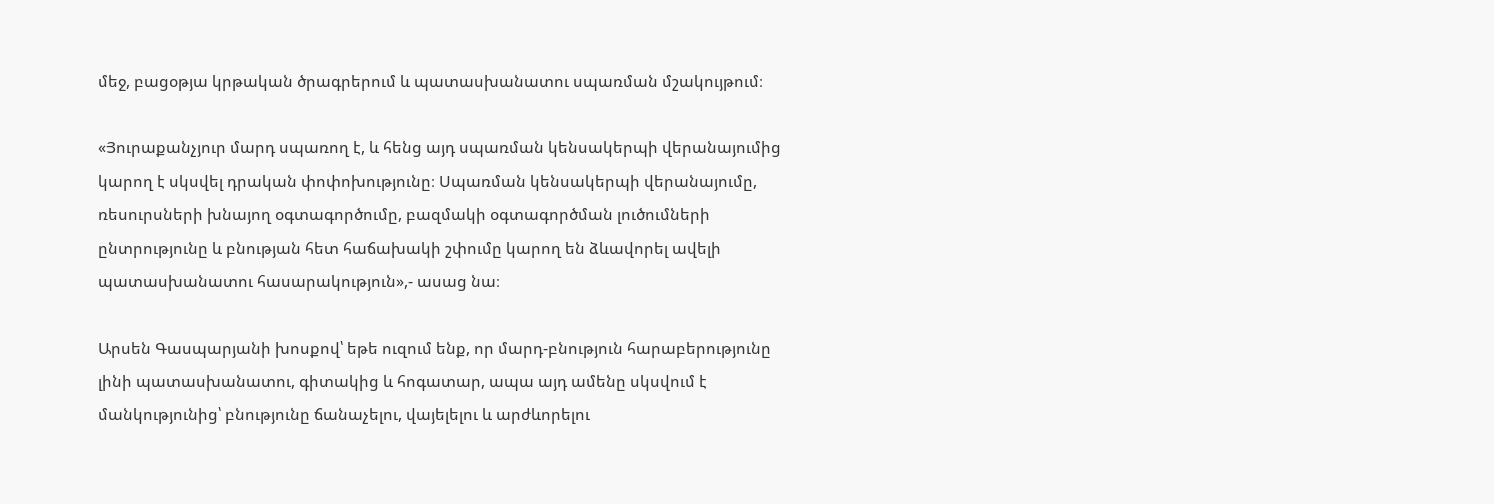մեջ, բացօթյա կրթական ծրագրերում և պատասխանատու սպառման մշակույթում։

«Յուրաքանչյուր մարդ սպառող է, և հենց այդ սպառման կենսակերպի վերանայումից կարող է սկսվել դրական փոփոխությունը։ Սպառման կենսակերպի վերանայումը, ռեսուրսների խնայող օգտագործումը, բազմակի օգտագործման լուծումների ընտրությունը և բնության հետ հաճախակի շփումը կարող են ձևավորել ավելի պատասխանատու հասարակություն»,- ասաց նա։

Արսեն Գասպարյանի խոսքով՝ եթե ուզում ենք, որ մարդ-բնություն հարաբերությունը լինի պատասխանատու, գիտակից և հոգատար, ապա այդ ամենը սկսվում է մանկությունից՝ բնությունը ճանաչելու, վայելելու և արժևորելու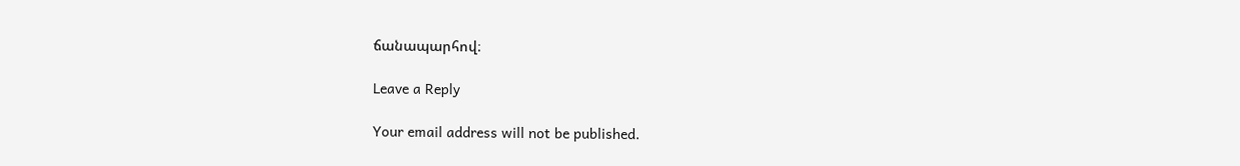ճանապարհով։

Leave a Reply

Your email address will not be published.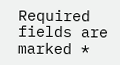Required fields are marked *